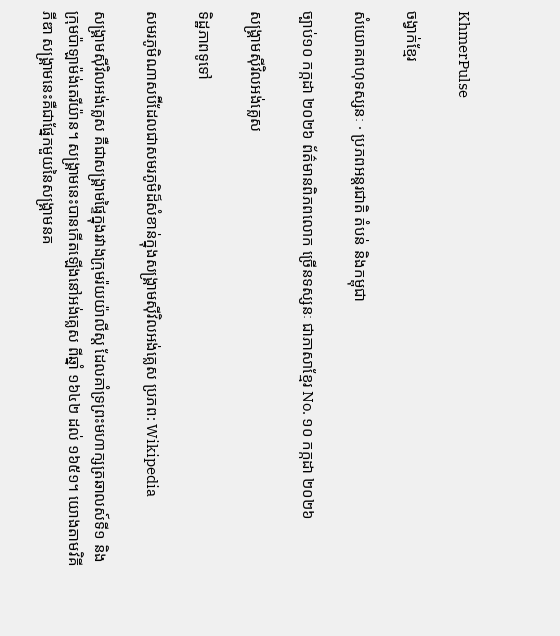KhmerPulse

ចង្វាក់ខ្មែរ

សំយោគពហុទស្សនៈ · ប្រភពអន្តរជាតិ តំបន់ និងកម្ពុជា

ច្បាប់១០ កក្កដា ២០២៦ ព័ត៌មានពិភពលោក ច្រើនទស្សនៈ ជាភាសាខ្មែរ No. ១០ កក្កដា ២០២៦

សង្គ្រាមស៊ីវិលអង់គ្លេស

ទិដ្ឋភាពទូទៅ

សមរភូមិណាសប៊ីដែលជាសមរភូមិដ៏សំខាន់ក្នុងសង្គ្រាមស៊ីវិលអង់គ្លេស ប្រភព: Wikipedia

សង្គ្រាមស៊ីវិលអង់គ្លេស គឺជាសង្គ្រាមផ្ទៃក្នុងរវាងក្រុមរ៉យយ៉ាលីស្ដ ដែលគាំទ្រព្រះមហាក្សត្រឆាលស៍ទី១ និងក្រុមប៉ាឡាម៉ង់តេរីយ៉ាន។ សង្គ្រាមនេះបានកើតឡើងនៅអង់គ្លេស ពីឆ្នាំ ១៦៤២ ដល់ ១៦៥១។ យោងតាមវិគីភីឌា សង្គ្រាមនេះគឺជាផ្នែកមួយនៃសង្គ្រាមនគ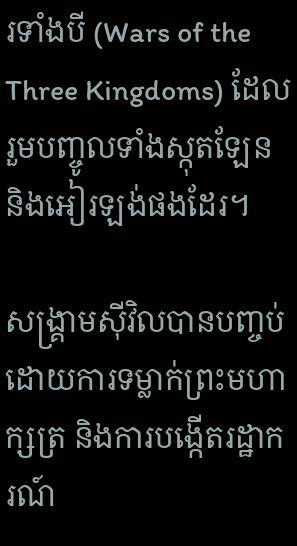រទាំងបី (Wars of the Three Kingdoms) ដែលរួមបញ្ចូលទាំងស្កុតឡែន និងអៀរឡង់ផងដែរ។

សង្គ្រាមស៊ីវិលបានបញ្ចប់ដោយការទម្លាក់ព្រះមហាក្សត្រ និងការបង្កើតរដ្ឋាករណ៍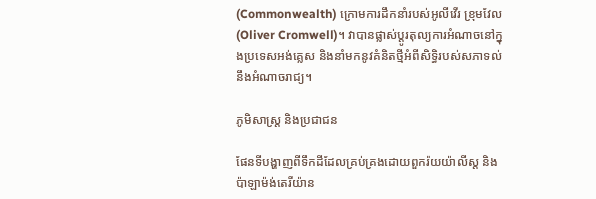(Commonwealth) ក្រោមការដឹកនាំរបស់អូលីវើរ ខ្រុមវែល (Oliver Cromwell)។ វាបានផ្លាស់ប្ដូរតុល្យការអំណាចនៅក្នុងប្រទេសអង់គ្លេស និងនាំមកនូវគំនិតថ្មីអំពីសិទ្ធិរបស់សភាទល់នឹងអំណាចរាជ្យ។

ភូមិសាស្ត្រ និងប្រជាជន

ផែនទីបង្ហាញពីទឹកដីដែលគ្រប់គ្រងដោយពួករ៉យយ៉ាលីស្ដ និងប៉ាឡាម៉ង់តេរីយ៉ាន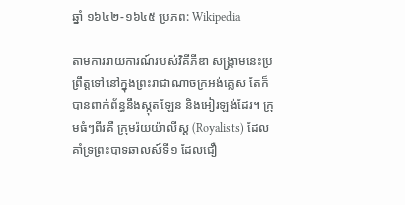ឆ្នាំ ១៦៤២-១៦៤៥ ប្រភព: Wikipedia

តាមការរាយការណ៍របស់វិគីភីឌា សង្គ្រាមនេះប្រព្រឹត្តទៅនៅក្នុងព្រះរាជាណាចក្រអង់គ្លេស តែក៏បានពាក់ព័ន្ធនឹងស្កុតឡែន និងអៀរឡង់ដែរ។ ក្រុមធំៗពីរគឺ ក្រុមរ៉យយ៉ាលីស្ដ (Royalists) ដែលគាំទ្រព្រះបាទឆាលស៍ទី១ ដែលជឿ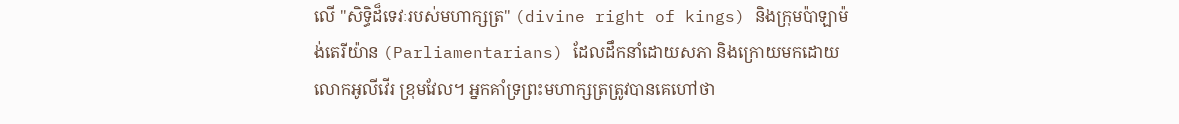លើ "សិទ្ធិដ៏ទេវៈរបស់មហាក្សត្រ" (divine right of kings) និងក្រុមប៉ាឡាម៉ង់តេរីយ៉ាន (Parliamentarians) ដែលដឹកនាំដោយសភា និងក្រោយមកដោយលោកអូលីវើរ ខ្រុមវែល។ អ្នកគាំទ្រព្រះមហាក្សត្រត្រូវបានគេហៅថា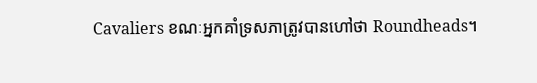Cavaliers ខណៈអ្នកគាំទ្រសភាត្រូវបានហៅថា Roundheads។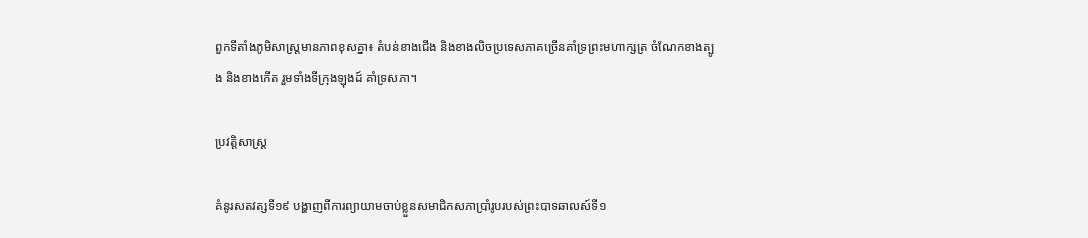ពួកទីតាំងភូមិសាស្ត្រមានភាពខុសគ្នា៖ តំបន់ខាងជើង និងខាងលិចប្រទេសភាគច្រើនគាំទ្រព្រះមហាក្សត្រ ចំណែកខាងត្បូង និងខាងកើត រួមទាំងទីក្រុងឡុងដ៍ គាំទ្រសភា។

ប្រវត្តិសាស្ត្រ

គំនូរសតវត្សទី១៩ បង្ហាញពីការព្យាយាមចាប់ខ្លួនសមាជិកសភាប្រាំរូបរបស់ព្រះបាទឆាលស៍ទី១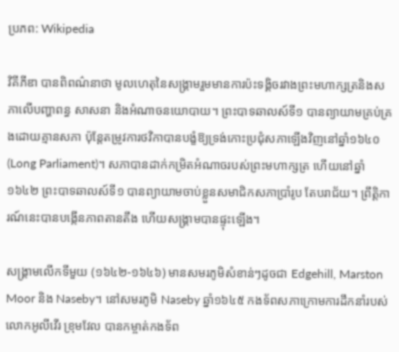ប្រភព: Wikipedia

វិគីភីឌា បានពិពណ៌នាថា មូលហេតុនៃសង្គ្រាមរួមមានការប៉ះទង្គិចរវាងព្រះមហាក្សត្រនិងសភាលើបញ្ហាពន្ធ សាសនា និងអំណាចនយោបាយ។ ព្រះបាទឆាលស៍ទី១ បានព្យាយាមគ្រប់គ្រងដោយគ្មានសភា ប៉ុន្តែតម្រូវការថវិកាបានបង្ខំឱ្យទ្រង់កោះប្រជុំសភាឡើងវិញនៅឆ្នាំ១៦៤០ (Long Parliament)។ សភាបានដាក់កម្រិតអំណាចរបស់ព្រះមហាក្សត្រ ហើយនៅឆ្នាំ១៦៤២ ព្រះបាទឆាលស៍ទី១ បានព្យាយាមចាប់ខ្លួនសមាជិកសភាប្រាំរូប តែបរាជ័យ។ ព្រឹត្តិការណ៍នេះបានបង្កើនភាពតានតឹង ហើយសង្គ្រាមបានផ្ទុះឡើង។

សង្គ្រាមលើកទីមួយ (១៦៤២-១៦៤៦) មានសមរភូមិសំខាន់ៗដូចជា Edgehill, Marston Moor និង Naseby។ នៅសមរភូមិ Naseby ឆ្នាំ១៦៤៥ កងទ័ពសភាក្រោមការដឹកនាំរបស់លោកអូលីវើរ ខ្រុមវែល បានកម្ចាត់កងទ័ព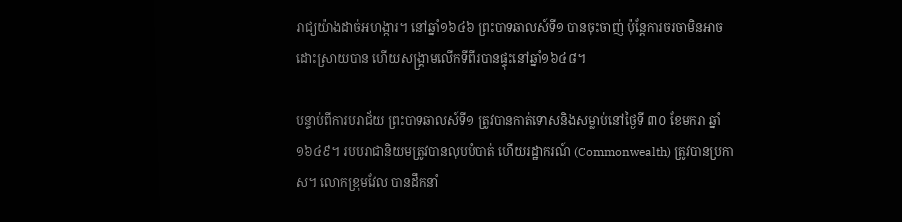រាជ្យយ៉ាងដាច់អហង្ការ។ នៅឆ្នាំ១៦៤៦ ព្រះបាទឆាលស៍ទី១ បានចុះចាញ់ ប៉ុន្តែការចរចាមិនអាចដោះស្រាយបាន ហើយសង្គ្រាមលើកទីពីរបានផ្ទុះនៅឆ្នាំ១៦៤៨។

បន្ទាប់ពីការបរាជ័យ ព្រះបាទឆាលស៍ទី១ ត្រូវបានកាត់ទោសនិងសម្លាប់នៅថ្ងៃទី ៣០ ខែមករា ឆ្នាំ ១៦៤៩។ របបរាជានិយមត្រូវបានលុបបំបាត់ ហើយរដ្ឋាករណ៍ (Commonwealth) ត្រូវបានប្រកាស។ លោកខ្រុមវែល បានដឹកនាំ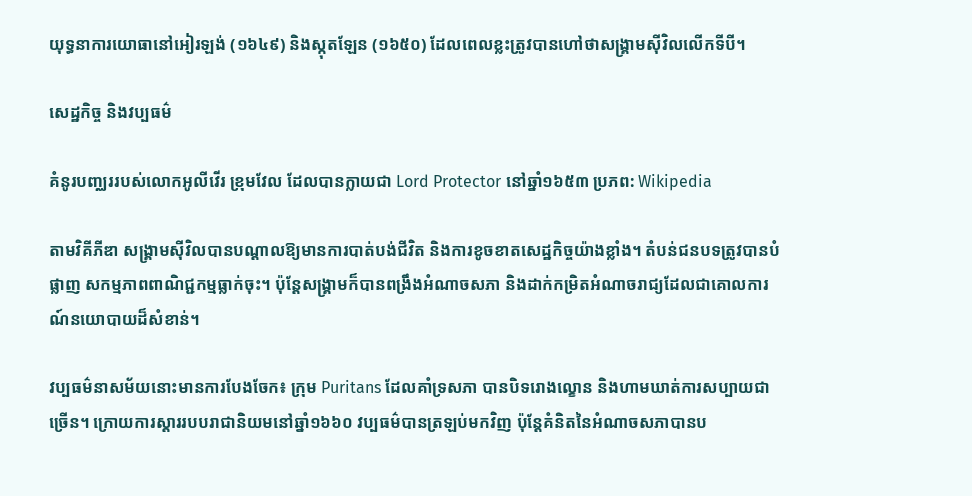យុទ្ធនាការយោធានៅអៀរឡង់ (១៦៤៩) និងស្កុតឡែន (១៦៥០) ដែលពេលខ្លះត្រូវបានហៅថាសង្គ្រាមស៊ីវិលលើកទីបី។

សេដ្ឋកិច្ច និងវប្បធម៌

គំនូរបញ្ឈររបស់លោកអូលីវើរ ខ្រុមវែល ដែលបានក្លាយជា Lord Protector នៅឆ្នាំ១៦៥៣ ប្រភព: Wikipedia

តាមវិគីភីឌា សង្គ្រាមស៊ីវិលបានបណ្ដាលឱ្យមានការបាត់បង់ជីវិត និងការខូចខាតសេដ្ឋកិច្ចយ៉ាងខ្លាំង។ តំបន់ជនបទត្រូវបានបំផ្លាញ សកម្មភាពពាណិជ្ជកម្មធ្លាក់ចុះ។ ប៉ុន្តែសង្គ្រាមក៏បានពង្រឹងអំណាចសភា និងដាក់កម្រិតអំណាចរាជ្យដែលជាគោលការណ៍នយោបាយដ៏សំខាន់។

វប្បធម៌នាសម័យនោះមានការបែងចែក៖ ក្រុម Puritans ដែលគាំទ្រសភា បានបិទរោងល្ខោន និងហាមឃាត់ការសប្បាយជាច្រើន។ ក្រោយការស្តាររបបរាជានិយមនៅឆ្នាំ១៦៦០ វប្បធម៌បានត្រឡប់មកវិញ ប៉ុន្តែគំនិតនៃអំណាចសភាបានប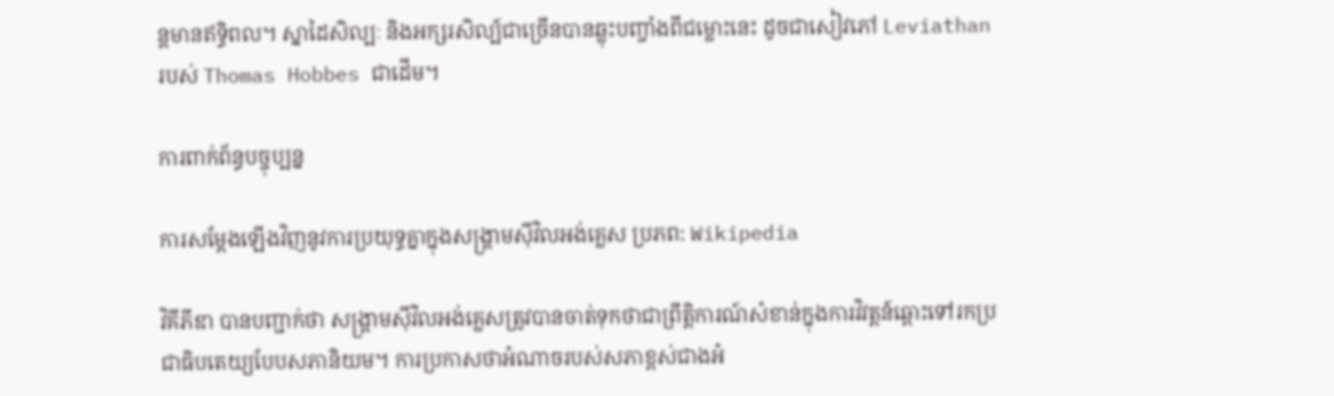ន្តមានឥទ្ធិពល។ ស្នាដៃសិល្បៈ និងអក្សរសិល្ប៍ជាច្រើនបានឆ្លុះបញ្ចាំងពីជម្លោះនេះ ដូចជាសៀវភៅ Leviathan របស់ Thomas Hobbes ជាដើម។

ការពាក់ព័ន្ធបច្ចុប្បន្ន

ការសម្តែងឡើងវិញនូវការប្រយុទ្ធគ្នាក្នុងសង្គ្រាមស៊ីវិលអង់គ្លេស ប្រភព: Wikipedia

វិគីភីឌា បានបញ្ជាក់ថា សង្គ្រាមស៊ីវិលអង់គ្លេសត្រូវបានចាត់ទុកថាជាព្រឹត្តិការណ៍សំខាន់ក្នុងការវិវត្តន៍ឆ្ពោះទៅរកប្រជាធិបតេយ្យបែបសភានិយម។ ការប្រកាសថាអំណាចរបស់សភាខ្ពស់ជាងអំ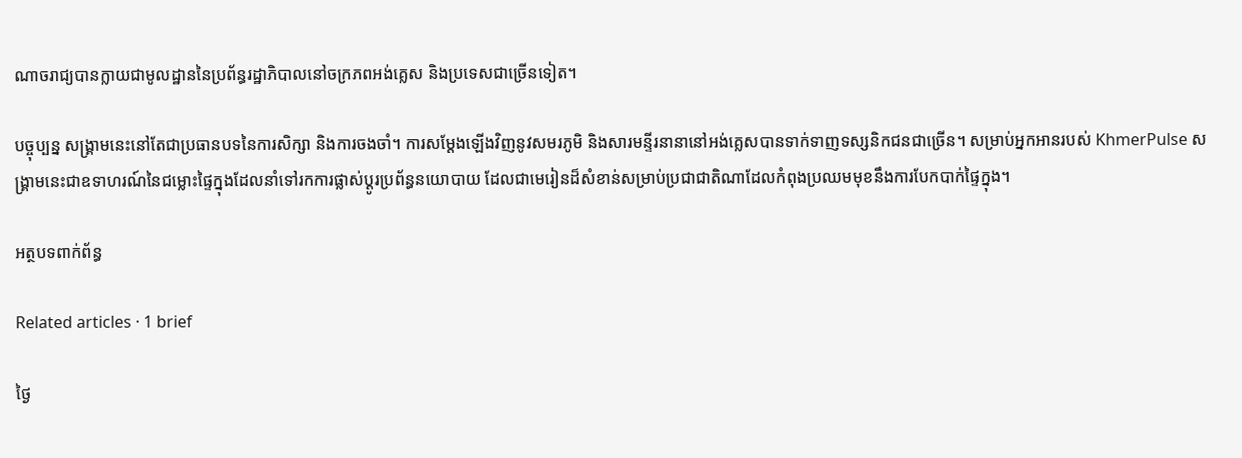ណាចរាជ្យបានក្លាយជាមូលដ្ឋាននៃប្រព័ន្ធរដ្ឋាភិបាលនៅចក្រភពអង់គ្លេស និងប្រទេសជាច្រើនទៀត។

បច្ចុប្បន្ន សង្គ្រាមនេះនៅតែជាប្រធានបទនៃការសិក្សា និងការចងចាំ។ ការសម្តែងឡើងវិញនូវសមរភូមិ និងសារមន្ទីរនានានៅអង់គ្លេសបានទាក់ទាញទស្សនិកជនជាច្រើន។ សម្រាប់អ្នកអានរបស់ KhmerPulse សង្គ្រាមនេះជាឧទាហរណ៍នៃជម្លោះផ្ទៃក្នុងដែលនាំទៅរកការផ្លាស់ប្ដូរប្រព័ន្ធនយោបាយ ដែលជាមេរៀនដ៏សំខាន់សម្រាប់ប្រជាជាតិណាដែលកំពុងប្រឈមមុខនឹងការបែកបាក់ផ្ទៃក្នុង។

អត្ថបទពាក់ព័ន្ធ

Related articles · 1 brief

ថ្ងៃ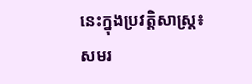នេះក្នុងប្រវត្តិសាស្ត្រ៖ សមរ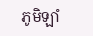ភូមិឡាំ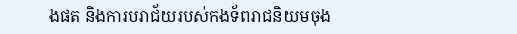ងផត និងការបរាជ័យរបស់កងទ័ពរាជនិយមចុង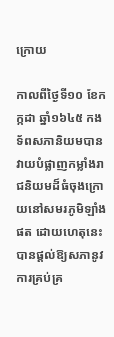ក្រោយ

កាលពីថ្ងៃទី១០ ខែកក្កដា ឆ្នាំ១៦៤៥ កងទ័ពសភានិយមបានវាយបំផ្លាញកម្លាំងរាជនិយមដ៏ធំចុងក្រោយនៅសមរភូមិឡាំងផត ដោយហេតុនេះបានផ្ដល់ឱ្យសភានូវការគ្រប់គ្រ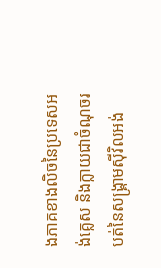ងភាគខាងលិចនៃប្រទេសអង់គ្លេស និងក្លាយជាចំណុចរបត់នៃសង្គ្រាមស៊ីវិលអង់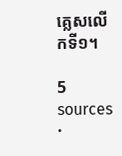គ្លេសលើកទី១។

5 sources ·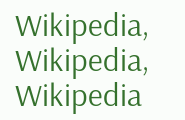Wikipedia, Wikipedia, Wikipedia